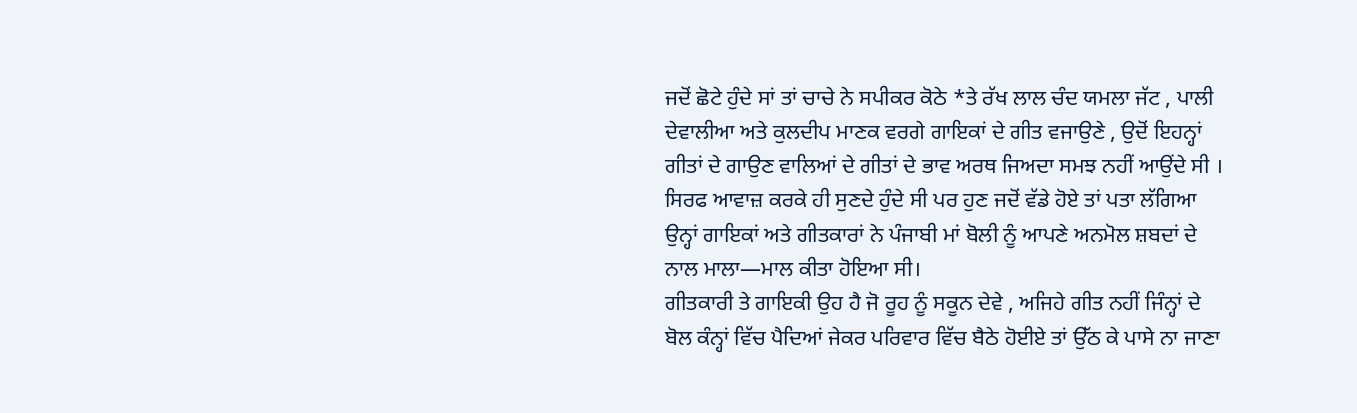ਜਦੋਂ ਛੋਟੇ ਹੁੰਦੇ ਸਾਂ ਤਾਂ ਚਾਚੇ ਨੇ ਸਪੀਕਰ ਕੋਠੇ *ਤੇ ਰੱਖ ਲਾਲ ਚੰਦ ਯਮਲਾ ਜੱਟ , ਪਾਲੀ ਦੇਵਾਲੀਆ ਅਤੇ ਕੁਲਦੀਪ ਮਾਣਕ ਵਰਗੇ ਗਾਇਕਾਂ ਦੇ ਗੀਤ ਵਜਾਉਣੇ , ਉਦੋਂ ਇਹਨ੍ਹਾਂ ਗੀਤਾਂ ਦੇ ਗਾਉਣ ਵਾਲਿਆਂ ਦੇ ਗੀਤਾਂ ਦੇ ਭਾਵ ਅਰਥ ਜਿਅਦਾ ਸਮਝ ਨਹੀਂ ਆਉਂਦੇ ਸੀ । ਸਿਰਫ ਆਵਾਜ਼ ਕਰਕੇ ਹੀ ਸੁਣਦੇ ਹੁੰਦੇ ਸੀ ਪਰ ਹੁਣ ਜਦੋਂ ਵੱਡੇ ਹੋਏ ਤਾਂ ਪਤਾ ਲੱਗਿਆ ਉਨ੍ਹਾਂ ਗਾਇਕਾਂ ਅਤੇ ਗੀਤਕਾਰਾਂ ਨੇ ਪੰਜਾਬੀ ਮਾਂ ਬੋਲੀ ਨੂੰ ਆਪਣੇ ਅਨਮੋਲ ਸ਼ਬਦਾਂ ਦੇ ਨਾਲ ਮਾਲਾ—ਮਾਲ ਕੀਤਾ ਹੋਇਆ ਸੀ।
ਗੀਤਕਾਰੀ ਤੇ ਗਾਇਕੀ ਉਹ ਹੈ ਜੋ ਰੂਹ ਨੂੰ ਸਕੂਨ ਦੇਵੇ , ਅਜਿਹੇ ਗੀਤ ਨਹੀਂ ਜਿੰਨ੍ਹਾਂ ਦੇ ਬੋਲ ਕੰਨ੍ਹਾਂ ਵਿੱਚ ਪੈਦਿਆਂ ਜੇਕਰ ਪਰਿਵਾਰ ਵਿੱਚ ਬੈਠੇ ਹੋਈਏ ਤਾਂ ਉੱਠ ਕੇ ਪਾਸੇ ਨਾ ਜਾਣਾ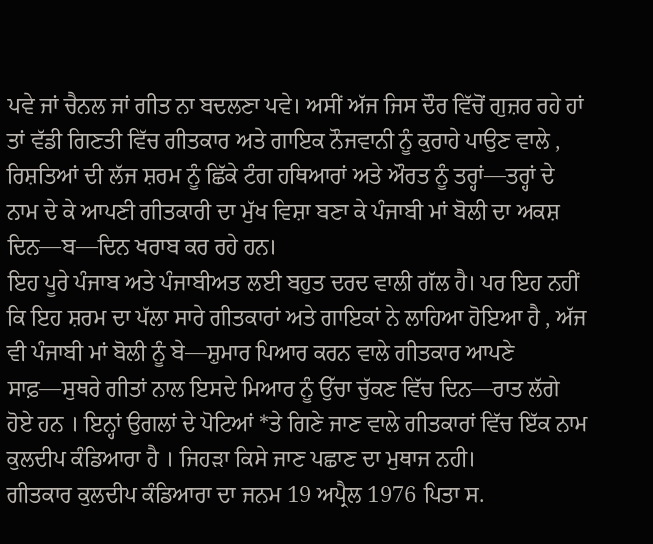ਪਵੇ ਜਾਂ ਚੈਨਲ ਜਾਂ ਗੀਤ ਨਾ ਬਦਲਣਾ ਪਵੇ। ਅਸੀਂ ਅੱਜ ਜਿਸ ਦੌਰ ਵਿੱਚੋਂ ਗੁਜ਼ਰ ਰਹੇ ਹਾਂ ਤਾਂ ਵੱਡੀ ਗਿਣਤੀ ਵਿੱਚ ਗੀਤਕਾਰ ਅਤੇ ਗਾਇਕ ਨੌਜਵਾਨੀ ਨੂੰ ਕੁਰਾਹੇ ਪਾਉਣ ਵਾਲੇ , ਰਿਸ਼ਤਿਆਂ ਦੀ ਲੱਜ ਸ਼ਰਮ ਨੂੰ ਛਿੱਕੇ ਟੰਗ ਹਥਿਆਰਾਂ ਅਤੇ ਔਰਤ ਨੂੰ ਤਰ੍ਹਾਂ—ਤਰ੍ਹਾਂ ਦੇ ਨਾਮ ਦੇ ਕੇ ਆਪਣੀ ਗੀਤਕਾਰੀ ਦਾ ਮੁੱਖ ਵਿਸ਼ਾ ਬਣਾ ਕੇ ਪੰਜਾਬੀ ਮਾਂ ਬੋਲੀ ਦਾ ਅਕਸ਼ ਦਿਨ—ਬ—ਦਿਨ ਖਰਾਬ ਕਰ ਰਹੇ ਹਨ।
ਇਹ ਪੂਰੇ ਪੰਜਾਬ ਅਤੇ ਪੰਜਾਬੀਅਤ ਲਈ ਬਹੁਤ ਦਰਦ ਵਾਲੀ ਗੱਲ ਹੈ। ਪਰ ਇਹ ਨਹੀਂ ਕਿ ਇਹ ਸ਼ਰਮ ਦਾ ਪੱਲਾ ਸਾਰੇ ਗੀਤਕਾਰਾਂ ਅਤੇ ਗਾਇਕਾਂ ਨੇ ਲਾਹਿਆ ਹੋਇਆ ਹੈ , ਅੱਜ ਵੀ ਪੰਜਾਬੀ ਮਾਂ ਬੋਲੀ ਨੂੰ ਬੇ—ਸ਼ੁਮਾਰ ਪਿਆਰ ਕਰਨ ਵਾਲੇ ਗੀਤਕਾਰ ਆਪਣੇ ਸਾਫ਼—ਸੁਥਰੇ ਗੀਤਾਂ ਨਾਲ ਇਸਦੇ ਮਿਆਰ ਨੂੰ ਉੱਚਾ ਚੁੱਕਣ ਵਿੱਚ ਦਿਨ—ਰਾਤ ਲੱਗੇ ਹੋਏ ਹਨ । ਇਨ੍ਹਾਂ ਉਗਲਾਂ ਦੇ ਪੋਟਿਆਂ *ਤੇ ਗਿਣੇ ਜਾਣ ਵਾਲੇ ਗੀਤਕਾਰਾਂ ਵਿੱਚ ਇੱਕ ਨਾਮ ਕੁਲਦੀਪ ਕੰਡਿਆਰਾ ਹੈ । ਜਿਹੜਾ ਕਿਸੇ ਜਾਣ ਪਛਾਣ ਦਾ ਮੁਥਾਜ ਨਹੀ।
ਗੀਤਕਾਰ ਕੁਲਦੀਪ ਕੰਡਿਆਰਾ ਦਾ ਜਨਮ 19 ਅਪ੍ਰੈਲ 1976 ਪਿਤਾ ਸ.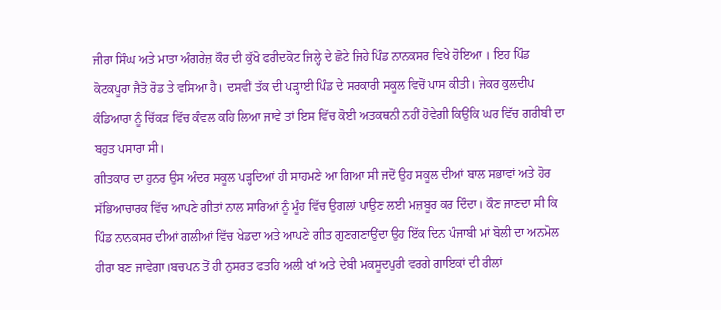ਜੀਰਾ ਸਿੰਘ ਅਤੇ ਮਾਤਾ ਅੰਗਰੇਜ਼ ਕੌਰ ਦੀ ਕੁੱਖੋ ਫਰੀਦਕੋਟ ਜਿਲ੍ਹੇ ਦੇ ਛੋਟੇ ਜਿਹੇ ਪਿੰਡ ਨਾਨਕਸਰ ਵਿਖੇ ਹੋਇਆ । ਇਹ ਪਿੰਡ ਕੋਟਕਪੂਰਾ ਜੈਤੋ ਰੋਡ ਤੇ ਵਸਿਆ ਹੈ। ਦਸਵੀਂ ਤੱਕ ਦੀ ਪੜ੍ਹਾਈ ਪਿੰਡ ਦੇ ਸਰਕਾਰੀ ਸਕੂਲ ਵਿਚੋਂ ਪਾਸ ਕੀਤੀ। ਜੇਕਰ ਕੁਲਦੀਪ ਕੰਡਿਆਰਾ ਨੂੰ ਚਿੱਕੜ ਵਿੱਚ ਕੰਵਲ ਕਹਿ ਲਿਆ ਜਾਵੇ ਤਾਂ ਇਸ ਵਿੱਚ ਕੋਈ ਅਤਕਥਨੀ ਨਹੀਂ ਹੋਵੇਗੀ ਕਿਉਂਕਿ ਘਰ ਵਿੱਚ ਗਰੀਬੀ ਦਾ ਬਹੁਤ ਪਸਾਰਾ ਸੀ।
ਗੀਤਕਾਰ ਦਾ ਹੁਨਰ ਉਸ ਅੰਦਰ ਸਕੂਲ ਪੜ੍ਹਦਿਆਂ ਹੀ ਸਾਹਮਣੇ ਆ ਗਿਆ ਸੀ ਜਦੋਂ ਉਹ ਸਕੂਲ ਦੀਆਂ ਬਾਲ ਸਭਾਵਾਂ ਅਤੇ ਹੋਰ ਸੱਭਿਆਚਾਰਕ ਵਿੱਚ ਆਪਣੇ ਗੀਤਾਂ ਨਾਲ ਸਾਰਿਆਂ ਨੂੰ ਮੂੰਹ ਵਿੱਚ ਉਗਲਾਂ ਪਾਉਣ ਲਈ ਮਜ਼ਬੂਰ ਕਰ ਦਿੰਦਾ। ਕੌਣ ਜਾਣਦਾ ਸੀ ਕਿ ਪਿੰਡ ਨਾਨਕਸਰ ਦੀਆਂ ਗਲੀਆਂ ਵਿੱਚ ਖੇਡਦਾ ਅਤੇ ਆਪਣੇ ਗੀਤ ਗੁਣਗਣਾਉਂਦਾ ਉਹ ਇੱਕ ਦਿਨ ਪੰਜਾਬੀ ਮਾਂ ਬੋਲੀ ਦਾ ਅਨਮੋਲ ਹੀਰਾ ਬਣ ਜਾਵੇਗਾ।ਬਚਪਨ ਤੋਂ ਹੀ ਨੁਸਰਤ ਫਤਹਿ ਅਲੀ ਖਾਂ ਅਤੇ ਦੇਬੀ ਮਕਸੂਦਪੁਰੀ ਵਰਗੇ ਗਾਇਕਾਂ ਦੀ ਰੀਲਾਂ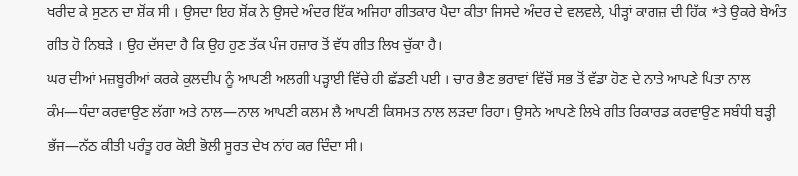ਖਰੀਦ ਕੇ ਸੁਣਨ ਦਾ ਸ਼ੋਂਕ ਸੀ । ਉਸਦਾ ਇਹ ਸ਼ੋਂਕ ਨੇ ਉਸਦੇ ਅੰਦਰ ਇੱਕ ਅਜਿਹਾ ਗੀਤਕਾਰ ਪੈਦਾ ਕੀਤਾ ਜਿਸਦੇ ਅੰਦਰ ਦੇ ਵਲਵਲੇ, ਪੀੜ੍ਹਾਂ ਕਾਗਜ਼ ਦੀ ਹਿੱਕ *ਤੇ ਉਕਰੇ ਬੇਅੰਤ ਗੀਤ ਹੋ ਨਿਬੜੇ । ਉਹ ਦੱਸਦਾ ਹੈ ਕਿ ਉਹ ਹੁਣ ਤੱਕ ਪੰਜ ਹਜ਼ਾਰ ਤੋਂ ਵੱਧ ਗੀਤ ਲਿਖ ਚੁੱਕਾ ਹੈ।
ਘਰ ਦੀਆਂ ਮਜ਼ਬੂਰੀਆਂ ਕਰਕੇ ਕੁਲਦੀਪ ਨੂੰ ਆਪਣੀ ਅਲਗੀ ਪੜ੍ਹਾਈ ਵਿੱਚੇ ਹੀ ਛੱਡਣੀ ਪਈ । ਚਾਰ ਭੈਣ ਭਰਾਵਾਂ ਵਿੱਚੋਂ ਸਭ ਤੋਂ ਵੱਡਾ ਹੋਣ ਦੇ ਨਾਤੇ ਆਪਣੇ ਪਿਤਾ ਨਾਲ ਕੰਮ—ਧੰਦਾ ਕਰਵਾਉਣ ਲੱਗਾ ਅਤੇ ਨਾਲ—ਨਾਲ ਆਪਣੀ ਕਲਮ ਲੈ ਆਪਣੀ ਕਿਸਮਤ ਨਾਲ ਲੜਦਾ ਰਿਹਾ। ਉਸਨੇ ਆਪਣੇ ਲਿਖੇ ਗੀਤ ਰਿਕਾਰਡ ਕਰਵਾਉਣ ਸਬੰਧੀ ਬੜ੍ਹੀ ਭੱਜ—ਨੱਠ ਕੀਤੀ ਪਰੰਤੂ ਹਰ ਕੋਈ ਭੋਲੀ ਸੂਰਤ ਦੇਖ ਨਾਂਹ ਕਰ ਦਿੰਦਾ ਸੀ।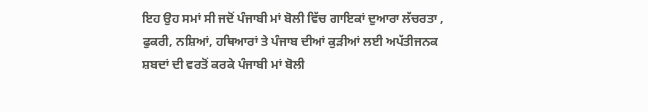ਇਹ ਉਹ ਸਮਾਂ ਸੀ ਜਦੋਂ ਪੰਜਾਬੀ ਮਾਂ ਬੋਲੀ ਵਿੱਚ ਗਾਇਕਾਂ ਦੁਆਰਾ ਲੱਚਰਤਾ , ਫੁਕਰੀ, ਨਸ਼ਿਆਂ, ਹਥਿਆਰਾਂ ਤੇ ਪੰਜਾਬ ਦੀਆਂ ਕੁੜੀਆਂ ਲਈ ਅਪੱਤੀਜਨਕ ਸ਼ਬਦਾਂ ਦੀ ਵਰਤੋਂ ਕਰਕੇ ਪੰਜਾਬੀ ਮਾਂ ਬੋਲੀ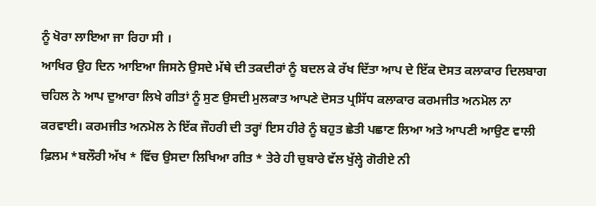ਨੂੰ ਖੋਰਾ ਲਾਇਆ ਜਾ ਰਿਹਾ ਸੀ ।
ਆਖਿਰ ਉਹ ਦਿਨ ਆਇਆ ਜਿਸਨੇ ਉਸਦੇ ਮੱਥੇ ਦੀ ਤਕਦੀਰਾਂ ਨੂੰ ਬਦਲ ਕੇ ਰੱਖ ਦਿੱਤਾ ਆਪ ਦੇ ਇੱਕ ਦੋਸਤ ਕਲਾਕਾਰ ਦਿਲਬਾਗ ਚਹਿਲ ਨੇ ਆਪ ਦੁਆਰਾ ਲਿਖੇ ਗੀਤਾਂ ਨੂੰ ਸੁਣ ਉਸਦੀ ਮੁਲਕਾਤ ਆਪਣੇ ਦੋਸਤ ਪ੍ਰਸਿੱਧ ਕਲਾਕਾਰ ਕਰਮਜੀਤ ਅਨਮੋਲ ਨਾ ਕਰਵਾਈ। ਕਰਮਜੀਤ ਅਨਮੋਲ ਨੇ ਇੱਕ ਜੌਹਰੀ ਦੀ ਤਰ੍ਹਾਂ ਇਸ ਹੀਰੇ ਨੂੰ ਬਹੁਤ ਛੇਤੀ ਪਛਾਣ ਲਿਆ ਅਤੇ ਆਪਣੀ ਆਉਣ ਵਾਲੀ ਫ਼ਿਲਮ *ਬਲੌਰੀ ਅੱਖ * ਵਿੱਚ ਉਸਦਾ ਲਿਖਿਆ ਗੀਤ * ਤੇਰੇ ਹੀ ਚੁਬਾਰੇ ਵੱਲ ਖੁੱਲ੍ਹੇ ਗੋਰੀਏ ਨੀ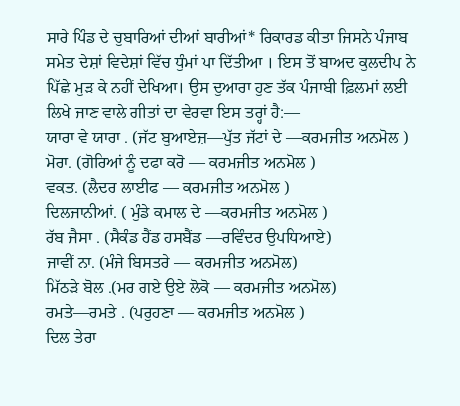ਸਾਰੇ ਪਿੰਡ ਦੇ ਚੁਬਾਰਿਆਂ ਦੀਆਂ ਬਾਰੀਆਂ* ਰਿਕਾਰਡ ਕੀਤਾ ਜਿਸਨੇ ਪੰਜਾਬ ਸਮੇਤ ਦੇਸ਼ਾਂ ਵਿਦੇਸ਼ਾਂ ਵਿੱਚ ਧੁੰਮਾਂ ਪਾ ਦਿੱਤੀਆ । ਇਸ ਤੋਂ ਬਾਅਦ ਕੁਲਦੀਪ ਨੇ ਪਿੱਛੇ ਮੁੜ ਕੇ ਨਹੀਂ ਦੇਖਿਆ। ਉਸ ਦੁਆਰਾ ਹੁਣ ਤੱਕ ਪੰਜਾਬੀ ਫ਼ਿਲਮਾਂ ਲਈ ਲਿਖੇ ਜਾਣ ਵਾਲੇ ਗੀਤਾਂ ਦਾ ਵੇਰਵਾ ਇਸ ਤਰ੍ਹਾਂ ਹੈ:—
ਯਾਰਾ ਵੇ ਯਾਰਾ . (ਜੱਟ ਬੁਆਏਜ਼—ਪੁੱਤ ਜੱਟਾਂ ਦੇ —ਕਰਮਜੀਤ ਅਨਮੋਲ )
ਮੋਰਾ. (ਗੋਰਿਆਂ ਨੂੰ ਦਫਾ ਕਰੋ — ਕਰਮਜੀਤ ਅਨਮੋਲ )
ਵਕਤ. (ਲੈਦਰ ਲਾਈਫ — ਕਰਮਜੀਤ ਅਨਮੋਲ )
ਦਿਲਜਾਨੀਆਂ. ( ਮੁੰਡੇ ਕਮਾਲ ਦੇ —ਕਰਮਜੀਤ ਅਨਮੋਲ )
ਰੱਬ ਜੈਸਾ . (ਸੈਕੰਡ ਹੈਂਡ ਹਸਬੈਂਡ —ਰਵਿੰਦਰ ਉਪਧਿਆਏ)
ਜਾਵੀਂ ਨਾ. (ਮੰਜੇ ਬਿਸਤਰੇ — ਕਰਮਜੀਤ ਅਨਮੋਲ)
ਮਿੱਠੜੇ ਬੋਲ .(ਮਰ ਗਏ ਉਏ ਲੋਕੋ — ਕਰਮਜੀਤ ਅਨਮੋਲ)
ਰਮਤੇ—ਰਮਤੇ . (ਪਰੁਹਣਾ — ਕਰਮਜੀਤ ਅਨਮੋਲ )
ਦਿਲ ਤੇਰਾ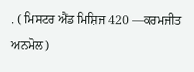. ( ਮਿਸਟਰ ਐਂਡ ਮਿਸ਼ਿਜ 420 —ਕਰਮਜੀਤ ਅਨਮੋਲ)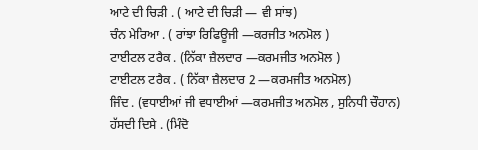ਆਟੇ ਦੀ ਚਿੜੀ . ( ਆਟੇ ਦੀ ਚਿੜੀ — ਵੀ ਸਾਂਝ)
ਚੰਨ ਮੇਰਿਆ . ( ਰਾਂਝਾ ਰਿਫਿਊਜੀ —ਕਰਜੀਤ ਅਨਮੋਲ )
ਟਾਈਟਲ ਟਰੈਕ . (ਨਿੱਕਾ ਜ਼ੈਲਦਾਰ —ਕਰਮਜੀਤ ਅਨਮੋਲ )
ਟਾਈਟਲ ਟਰੈਕ . ( ਨਿੱਕਾ ਜ਼ੈਲਦਾਰ 2 —ਕਰਮਜੀਤ ਅਨਮੋਲ)
ਜਿੰਦ . (ਵਧਾਈਆਂ ਜੀ ਵਧਾਈਆਂ —ਕਰਮਜੀਤ ਅਨਮੋਲ , ਸੁਨਿਧੀ ਚੌਹਾਨ)
ਹੱਸਦੀ ਦਿਸੇ . (ਮਿੰਦੋ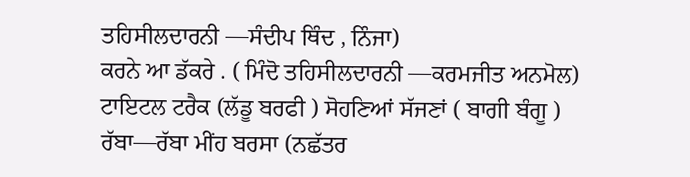ਤਹਿਸੀਲਦਾਰਨੀ —ਸੰਦੀਪ ਥਿੰਦ , ਨਿੰਜਾ)
ਕਰਨੇ ਆ ਡੱਕਰੇ . ( ਮਿੰਦੋ ਤਹਿਸੀਲਦਾਰਨੀ —ਕਰਮਜੀਤ ਅਨਮੋਲ)
ਟਾਇਟਲ ਟਰੈਕ (ਲੱਡੂ ਬਰਫੀ ) ਸੋਹਣਿਆਂ ਸੱਜਣਾਂ ( ਬਾਗੀ ਬੰਗੂ )
ਰੱਬਾ—ਰੱਬਾ ਮੀਂਹ ਬਰਸਾ (ਨਛੱਤਰ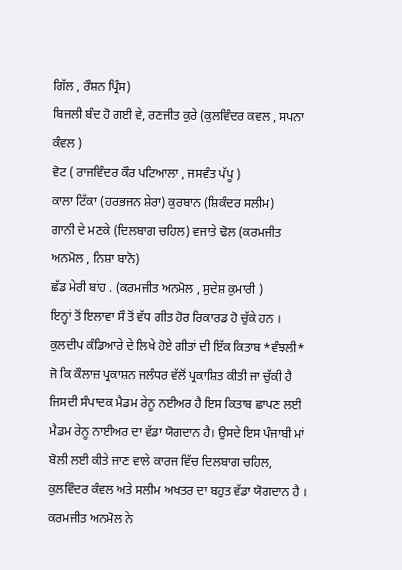ਗਿੱਲ , ਰੌਸ਼ਨ ਪ੍ਰਿੰਸ)
ਬਿਜਲੀ ਬੰਦ ਹੋ ਗਈ ਵੇ, ਰਣਜੀਤ ਕੁਰੇ (ਕੁਲਵਿੰਦਰ ਕਵਲ , ਸਪਨਾ ਕੰਵਲ )
ਵੋਟ ( ਰਾਜਵਿੰਦਰ ਕੌਰ ਪਟਿਆਲਾ , ਜਸਵੰਤ ਪੱਪੂ )
ਕਾਲਾ ਟਿੱਕਾ (ਹਰਭਜਨ ਸ਼ੇਰਾ) ਕੁਰਬਾਨ (ਸ਼ਿਕੰਦਰ ਸਲੀਮ)
ਗਾਨੀ ਦੇ ਮਣਕੇ (ਦਿਲਬਾਗ ਚਹਿਲ) ਵਜਾਤੇ ਢੋਲ (ਕਰਮਜੀਤ ਅਨਮੋਲ , ਨਿਸ਼ਾ ਬਾਨੋ)
ਛੱਡ ਮੇਰੀ ਬਾਂਹ . (ਕਰਮਜੀਤ ਅਨਮੋਲ , ਸੁਦੇਸ਼ ਕੁਮਾਰੀ )
ਇਨ੍ਹਾਂ ਤੋਂ ਇਲਾਵਾ ਸੌ ਤੋਂ ਵੱਧ ਗੀਤ ਹੋਰ ਰਿਕਾਰਡ ਹੋ ਚੁੱਕੇ ਹਨ । ਕੁਲਦੀਪ ਕੰਡਿਆਰੇ ਦੇ ਲਿਖੇ ਹੋਏ ਗੀਤਾਂ ਦੀ ਇੱਕ ਕਿਤਾਬ *ਵੰਝਲੀ* ਜੋ ਕਿ ਕੌਲਾਜ਼ ਪ੍ਰਕਾਸ਼ਨ ਜਲੰਧਰ ਵੱਲੋਂ ਪ੍ਰਕਾਸ਼ਿਤ ਕੀਤੀ ਜਾ ਚੁੱਕੀ ਹੈ ਜਿਸਦੀ ਸੰਪਾਦਕ ਮੈਡਮ ਰੇਨੂ ਨਈਅਰ ਹੈ ਇਸ ਕਿਤਾਬ ਛਾਪਣ ਲਈ ਮੈਡਮ ਰੇਨੂ ਨਾਈਅਰ ਦਾ ਵੱਡਾ ਯੋਗਦਾਨ ਹੈ। ਉਸਦੇ ਇਸ ਪੰਜਾਬੀ ਮਾਂ ਬੋਲੀ ਲਈ ਕੀਤੇ ਜਾਣ ਵਾਲੇ ਕਾਰਜ ਵਿੱਚ ਦਿਲਬਾਗ ਚਹਿਲ, ਕੁਲਵਿੰਦਰ ਕੰਵਲ ਅਤੇ ਸਲੀਮ ਅਖਤਰ ਦਾ ਬਹੁਤ ਵੱਡਾ ਯੋਗਦਾਨ ਹੈ ।
ਕਰਮਜੀਤ ਅਨਮੋਲ ਨੇ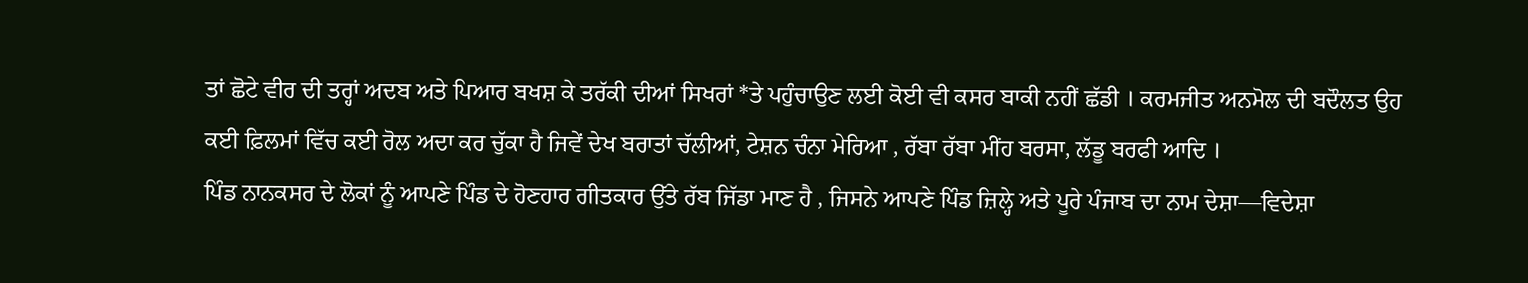ਤਾਂ ਛੋਟੇ ਵੀਰ ਦੀ ਤਰ੍ਹਾਂ ਅਦਬ ਅਤੇ ਪਿਆਰ ਬਖਸ਼ ਕੇ ਤਰੱਕੀ ਦੀਆਂ ਸਿਖਰਾਂ *ਤੇ ਪਹੁੰਚਾਉਣ ਲਈ ਕੋਈ ਵੀ ਕਸਰ ਬਾਕੀ ਨਹੀਂ ਛੱਡੀ । ਕਰਮਜੀਤ ਅਨਮੋਲ ਦੀ ਬਦੌਲਤ ਉਹ ਕਈ ਫ਼ਿਲਮਾਂ ਵਿੱਚ ਕਈ ਰੋਲ ਅਦਾ ਕਰ ਚੁੱਕਾ ਹੈ ਜਿਵੇਂ ਦੇਖ ਬਰਾਤਾਂ ਚੱਲੀਆਂ, ਟੇਸ਼ਨ ਚੰਨਾ ਮੇਰਿਆ , ਰੱਬਾ ਰੱਬਾ ਮੀਂਹ ਬਰਸਾ, ਲੱਡੂ ਬਰਫੀ ਆਦਿ ।
ਪਿੰਡ ਨਾਨਕਸਰ ਦੇ ਲੋਕਾਂ ਨੂੰ ਆਪਣੇ ਪਿੰਡ ਦੇ ਹੋਣਹਾਰ ਗੀਤਕਾਰ ਉੱਤੇ ਰੱਬ ਜਿੱਡਾ ਮਾਣ ਹੈ , ਜਿਸਨੇ ਆਪਣੇ ਪਿੰਡ ਜ਼ਿਲ੍ਹੇ ਅਤੇ ਪੂਰੇ ਪੰਜਾਬ ਦਾ ਨਾਮ ਦੇਸ਼ਾ—ਵਿਦੇਸ਼ਾ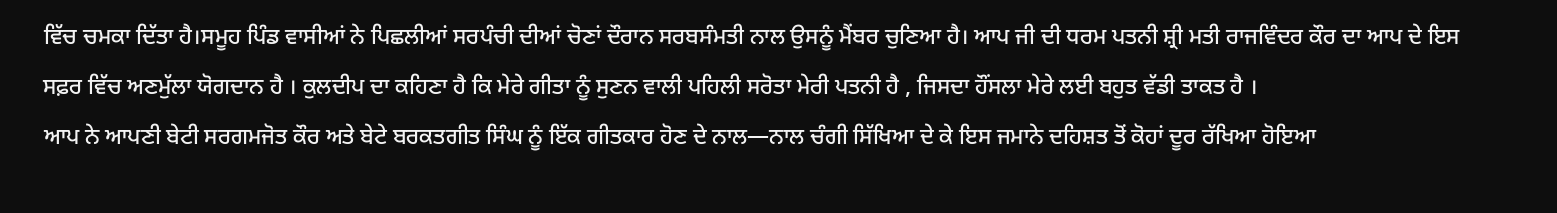ਵਿੱਚ ਚਮਕਾ ਦਿੱਤਾ ਹੈ।ਸਮੂਹ ਪਿੰਡ ਵਾਸੀਆਂ ਨੇ ਪਿਛਲੀਆਂ ਸਰਪੰਚੀ ਦੀਆਂ ਚੋਣਾਂ ਦੌਰਾਨ ਸਰਬਸੰਮਤੀ ਨਾਲ ਉਸਨੂੰ ਮੈਂਬਰ ਚੁਣਿਆ ਹੈ। ਆਪ ਜੀ ਦੀ ਧਰਮ ਪਤਨੀ ਸ਼੍ਰੀ ਮਤੀ ਰਾਜਵਿੰਦਰ ਕੌਰ ਦਾ ਆਪ ਦੇ ਇਸ ਸਫ਼ਰ ਵਿੱਚ ਅਣਮੁੱਲਾ ਯੋਗਦਾਨ ਹੈ । ਕੁਲਦੀਪ ਦਾ ਕਹਿਣਾ ਹੈ ਕਿ ਮੇਰੇ ਗੀਤਾ ਨੂੰ ਸੁਣਨ ਵਾਲੀ ਪਹਿਲੀ ਸਰੋਤਾ ਮੇਰੀ ਪਤਨੀ ਹੈ , ਜਿਸਦਾ ਹੌਂਸਲਾ ਮੇਰੇ ਲਈ ਬਹੁਤ ਵੱਡੀ ਤਾਕਤ ਹੈ ।
ਆਪ ਨੇ ਆਪਣੀ ਬੇਟੀ ਸਰਗਮਜੋਤ ਕੌਰ ਅਤੇ ਬੇਟੇ ਬਰਕਤਗੀਤ ਸਿੰਘ ਨੂੰ ਇੱਕ ਗੀਤਕਾਰ ਹੋਣ ਦੇ ਨਾਲ—ਨਾਲ ਚੰਗੀ ਸਿੱਖਿਆ ਦੇ ਕੇ ਇਸ ਜਮਾਨੇ ਦਹਿਸ਼ਤ ਤੋਂ ਕੋਹਾਂ ਦੂਰ ਰੱਖਿਆ ਹੋਇਆ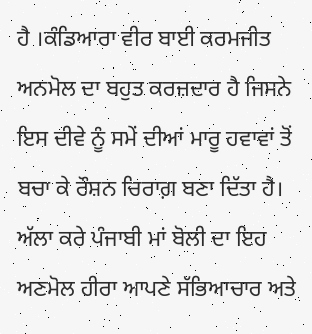ਹੈ ।ਕੰਡਿਆਰਾ ਵੀਰ ਬਾਈ ਕਰਮਜੀਤ ਅਨਮੋਲ ਦਾ ਬਹੁਤ ਕਰਜ਼ਦਾਰ ਹੈ ਜਿਸਨੇ ਇਸ ਦੀਵੇ ਨੂੰ ਸਮੇਂ ਦੀਆਂ ਮਾਰੂ ਹਵਾਵਾਂ ਤੋਂ ਬਚਾ ਕੇ ਰੌਸ਼ਨ ਚਿਰਾਗ਼ ਬਣਾ ਦਿੱਤਾ ਹੈ। ਅੱਲਾ ਕਰੇ ਪੰਜਾਬੀ ਮਾਂ ਬੋਲੀ ਦਾ ਇਹ ਅਣਮੋਲ ਹੀਰਾ ਆਪਣੇ ਸੱਭਿਆਚਾਰ ਅਤੇ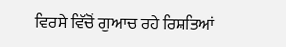ਵਿਰਸੇ ਵਿੱਚੋਂ ਗੁਆਚ ਰਹੇ ਰਿਸ਼ਤਿਆਂ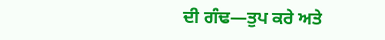ਦੀ ਗੰਢ—ਤੁਪ ਕਰੇ ਅਤੇ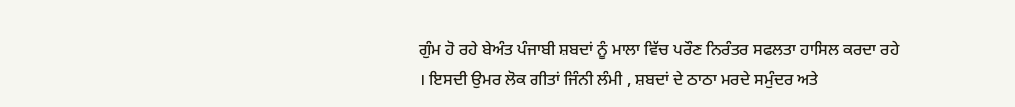ਗੁੰਮ ਹੋ ਰਹੇ ਬੇਅੰਤ ਪੰਜਾਬੀ ਸ਼ਬਦਾਂ ਨੂੰ ਮਾਲਾ ਵਿੱਚ ਪਰੌਣ ਨਿਰੰਤਰ ਸਫਲਤਾ ਹਾਸਿਲ ਕਰਦਾ ਰਹੇ । ਇਸਦੀ ਉਮਰ ਲੋਕ ਗੀਤਾਂ ਜਿੰਨੀ ਲੰਮੀ , ਸ਼ਬਦਾਂ ਦੇ ਠਾਠਾ ਮਰਦੇ ਸਮੁੰਦਰ ਅਤੇ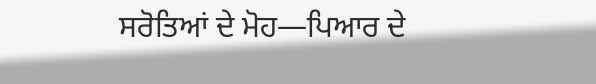ਸਰੋਤਿਆਂ ਦੇ ਮੋਹ—ਪਿਆਰ ਦੇ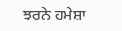ਝਰਨੇ ਹਮੇਸ਼ਾ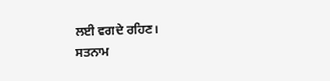ਲਈ ਵਗਦੇ ਰਹਿਣ।
ਸਤਨਾਮ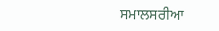ਸਮਾਲਸਰੀਆ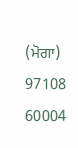(ਮੋਗਾ)
97108 60004